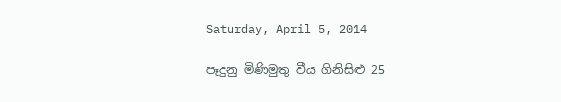Saturday, April 5, 2014

පෑදුනු මිණිමුතු වීය ගිනිසිළු 25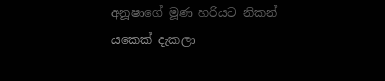අනූෂාගේ මූණ හරියට නිකන් යකෙක් දැකලා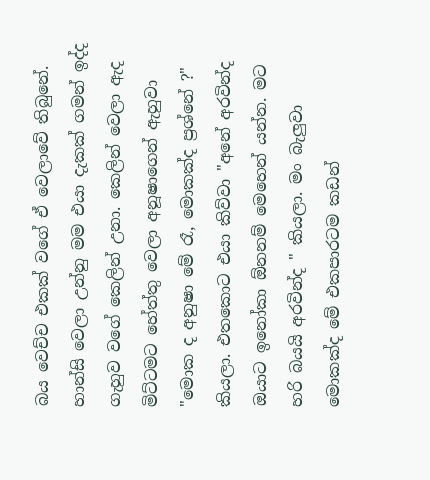බය වෙච්ච එකක් වගේ ඒ වෙලාවේ තිබුනේ. හාන්සි වෙලා උන්නු මම එයා දැකක් ගමන් ඉද්ද ගැහුව වගේ කෙලින් උනා. කෙලින් වෙලා ඇද මිට්ටමට හේත්තු වෙලා අනූෂාගෙන් ඇහුවා "මොක ද අනුෂා මේ රෑ, මොකක්ද ප්‍රශ්නේ ?" කියලා. එතකොට එයා කිව්වා "අනේ අරවින්ද ඔයාට ඉනෝකා ඕනනම් මෙහෙන් යන්න. මට හරි බයයි අරවින්ද " කියලා. මං බැලුවා මොකක්ද මේ එකපාරටම කඩන්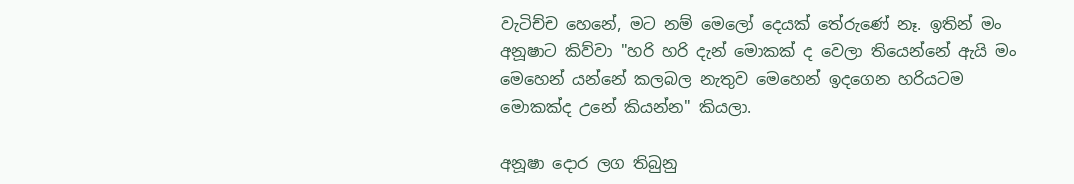වැටිච්ච හෙනේ, මට නම් මෙලෝ දෙයක් තේරුණේ නෑ. ඉතින් මං අනූෂාට කිව්වා "හරි හරි දැන් මොකක් ද වෙලා තියෙන්නේ ඇයි මං මෙහෙන් යන්නේ කලබල නැතුව මෙහෙන් ඉදගෙන හරියටම මොකක්ද උනේ කියන්න" කියලා.

අනූෂා දොර ලග තිබුනු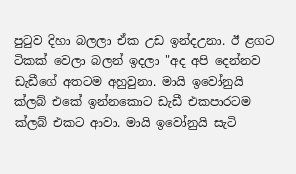පුටුව දිහා බලලා ඒක උඩ ඉන්දඋනා. ඊ ළගට ටිකක් වෙලා බලන් ඉදලා "අද අපි දෙන්නව ඩැඩීගේ අතටම අහුවුනා. මායි ඉවෝනුයි ක්ලබ් එකේ ඉන්නකොට ඩැඩී එකපාරටම ක්ලබ් එකට ආවා. මායි ඉවෝනුයි සැටි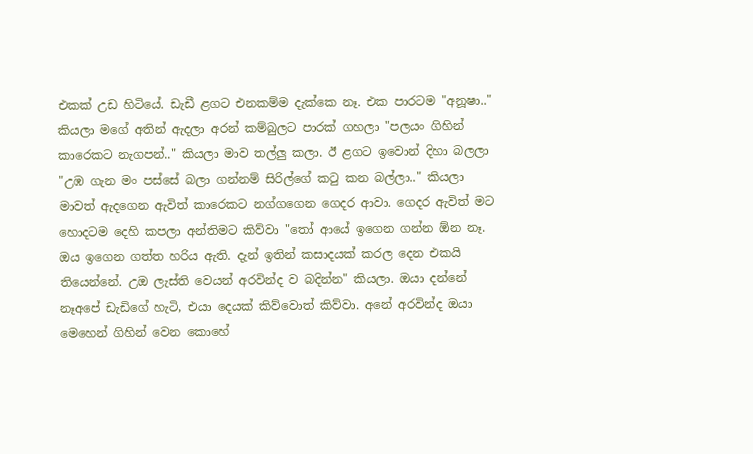එකක් උඩ හිටියේ. ඩැඩී ළගට එනකම්ම දැක්කෙ නෑ. එක පාරටම "අනූෂා.." කියලා මගේ අතින් ඇදලා අරන් කම්බුලට පාරක් ගහලා "පලයං ගිහින් කාරෙකට නැගපන්.." කියලා මාව තල්ලු කලා. ඊ ළගට ඉවොන් දිහා බලලා "උඹ ගැන මං පස්සේ බලා ගන්නම් සිරිල්ගේ කටු කන බල්ලා.." කියලා මාවත් ඇදගෙන ඇවිත් කාරෙකට නග්ගගෙන ගෙදර ආවා. ගෙදර ඇවිත් මට හොදටම දෙහි කපලා අන්තිමට කිව්වා "තෝ ආයේ ඉගෙන ගන්න ඕන නෑ. ඔය ඉගෙන ගත්ත හරිය ඇති. දැන් ඉතින් කසාදයක් කරල දෙන එකයි තියෙන්නේ. උඔ ලැස්ති වෙයන් අරවින්ද ව බදින්න" කියලා. ඔයා දන්නේ නෑඅපේ ඩැඩිගේ හැටි, එයා දෙයක් කිව්වොත් කිව්වා. අනේ අරවින්ද ඔයා මෙහෙන් ගිහින් වෙන කොහේ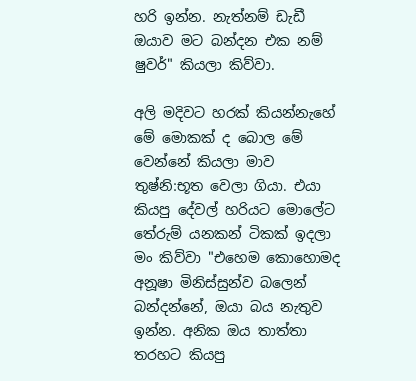හරි ඉන්න. නැත්නම් ඩැඩී ඔයාව මට බන්දන එක නම් ෂුවර්" කියලා කිව්වා.

අලි මදිවට හරක් කියන්නැහේ මේ මොකක් ද බොල මේ වෙන්නේ කියලා මාව තුෂ්නි:භූත වෙලා ගියා. එයා කියපු දේවල් හරියට මොලේට තේරුම් යනකන් ටිකක් ඉදලා මං කිව්වා "එහෙම කොහොමද අනූෂා මිනිස්සුන්ව බලෙන් බන්දන්නේ, ඔයා බය නැතුව ඉන්න. අනික ඔය තාත්තා තරහට කියපු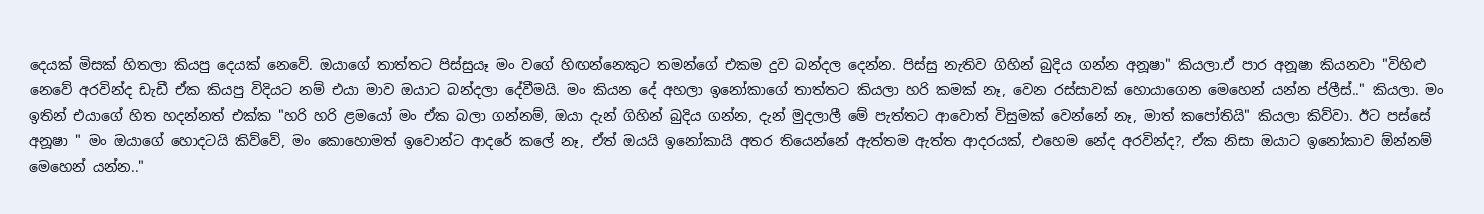දෙයක් මිසක් හිතලා කියපු දෙයක් නෙවේ. ඔයාගේ තාත්තට පිස්සුයෑ මං වගේ හිඟන්නෙකුට තමන්ගේ එකම දුව බන්දල දෙන්න. පිස්සු නැතිව ගිහින් බුදිය ගන්න අනූෂා" කියලා.ඒ පාර අනූෂා කියනවා "විහිළු නෙවේ අරවින්ද ඩැඩී ඒක කියපු විදියට නම් එයා මාව ඔයාට බන්දලා දේවීමයි. මං කියන දේ අහලා ඉනෝකාගේ තාත්තට කියලා හරි කමක් නෑ, වෙන රස්සාවක් හොයාගෙන මෙහෙන් යන්න ප්ලීස්.." කියලා. මං ඉතින් එයාගේ හිත හදන්නත් එක්ක "හරි හරි ළමයෝ මං ඒක බලා ගන්නම්, ඔයා දැන් ගිහින් බුදිය ගන්න, දැන් මුදලාලී මේ පැත්තට ආවොත් විසුමක් වෙන්නේ නෑ, මාත් කපෝතියි" කියලා කිව්වා. ඊට පස්සේ අනූෂා " මං ඔයාගේ හොදටයි කිව්වේ, මං කොහොමත් ඉවොන්ට ආදරේ කලේ නෑ, ඒත් ඔයයි ඉනෝකායි අතර තියෙන්නේ ඇත්තම ඇත්ත ආදරයක්, එහෙම නේද අරවින්ද?, ඒක නිසා ඔයාට ඉනෝකාව ඕන්නම් මෙහෙන් යන්න.."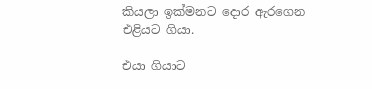කියලා ඉක්මනට දොර ඇරගෙන එළියට ගියා.

එයා ගියාට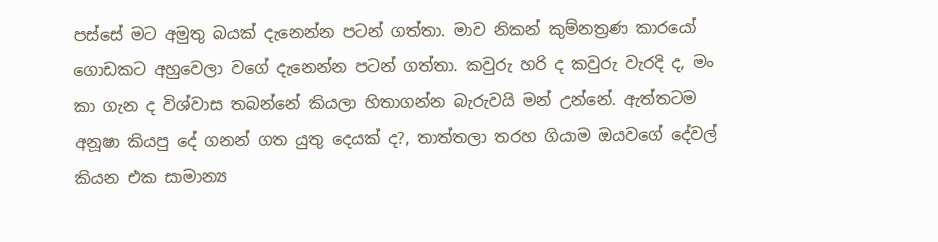පස්සේ මට අමුතු බයක් දැනෙන්න පටන් ගත්තා. මාව නිකන් කුම්නත්‍රණ කාරයෝ ගොඩකට අහුවෙලා වගේ දැනෙන්න පටන් ගත්තා. කවුරු හරි ද කවුරු වැරදි ද, මං කා ගැන ද විශ්වාස තබන්නේ කියලා හිතාගන්න බැරුවයි මන් උන්නේ. ඇත්තටම අනූෂා කියපු දේ ගනන් ගත යුතු දෙයක් ද?, තාත්තලා තරහ ගියාම ඔයවගේ දේවල් කියන එක සාමාන්‍ය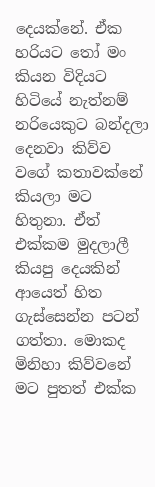දෙයක්නේ. ඒක හරියට තෝ මං කියන විදියට හිටියේ නැත්නම් නරියෙකුට බන්දලා දෙනවා කිව්ව වගේ කතාවක්නේ කියලා මට හිතුනා. ඒත් එක්කම මුදලාලී කියපු දෙයකින් ආයෙත් හිත ගැස්සෙන්න පටන් ගත්තා. මොකද මිනිහා කිව්වනේ  මට පුතත් එක්ක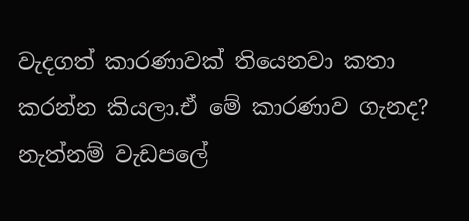වැදගත් කාරණාවක් තියෙනවා කතා කරන්න කියලා.ඒ මේ කාරණාව ගැනද? නැත්නම් වැඩපලේ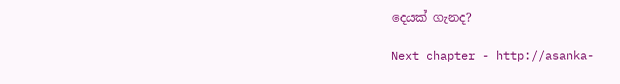දෙයක් ගැනද?

Next chapter - http://asanka-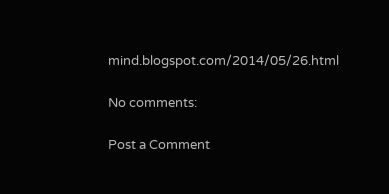mind.blogspot.com/2014/05/26.html

No comments:

Post a Comment